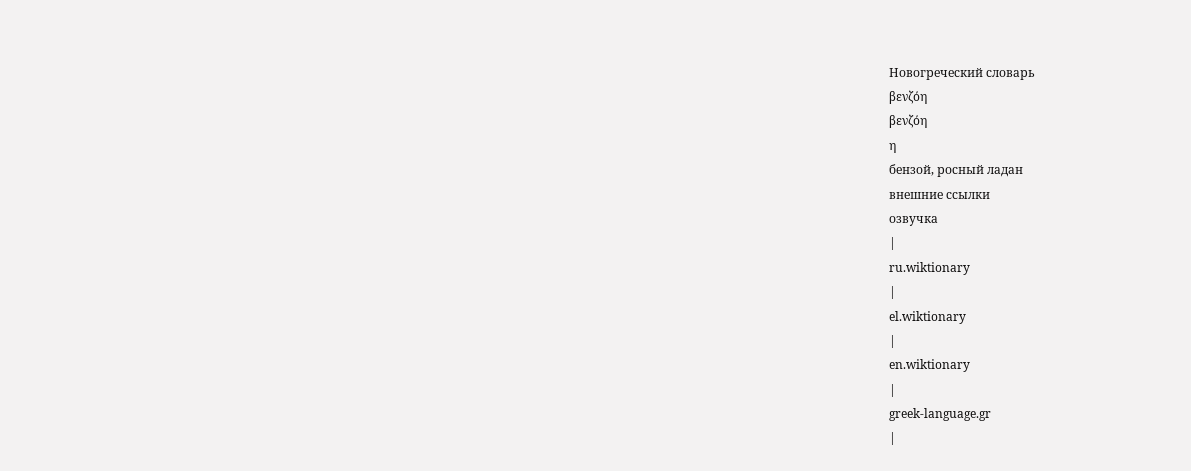Новогреческий словарь
βενζόη
βενζόη
η
бензой, росный ладан
внешние ссылки
озвучка
|
ru.wiktionary
|
el.wiktionary
|
en.wiktionary
|
greek-language.gr
|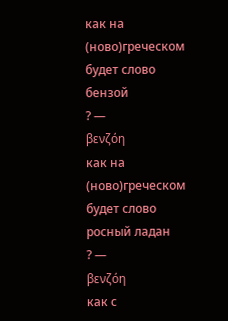как на
(ново)греческом
будет слово
бензой
? —
βενζόη
как на
(ново)греческом
будет слово
росный ладан
? —
βενζόη
как с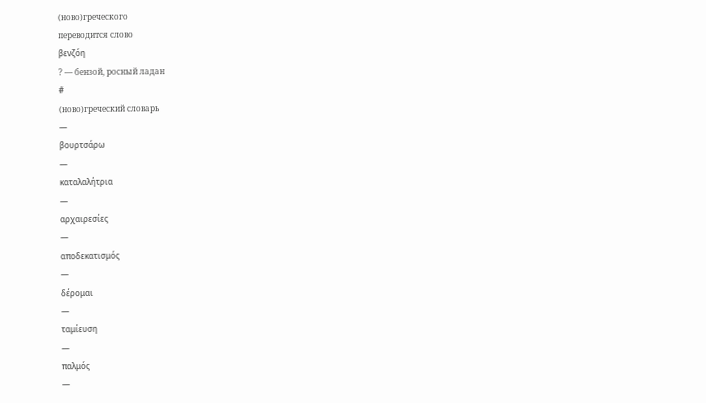(ново)греческого
переводится слово
βενζόη
? — бензой, росный ладан
#
(ново)греческий словарь
—
βουρτσάρω
—
καταλαλήτρια
—
αρχαιρεσίες
—
αποδεκατισμός
—
δέρομαι
—
ταμίευση
—
παλμός
—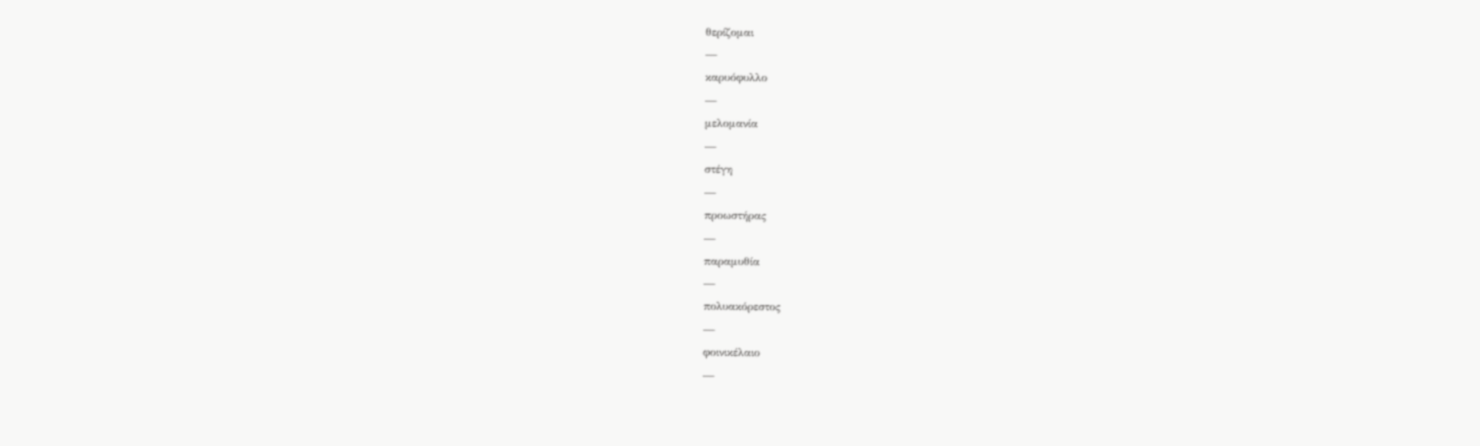θερίζομαι
—
καρυόφυλλο
—
μελομανία
—
στέγη
—
προωστήρας
—
παραμυθία
—
πολυακόρεστος
—
φοινικέλαιο
—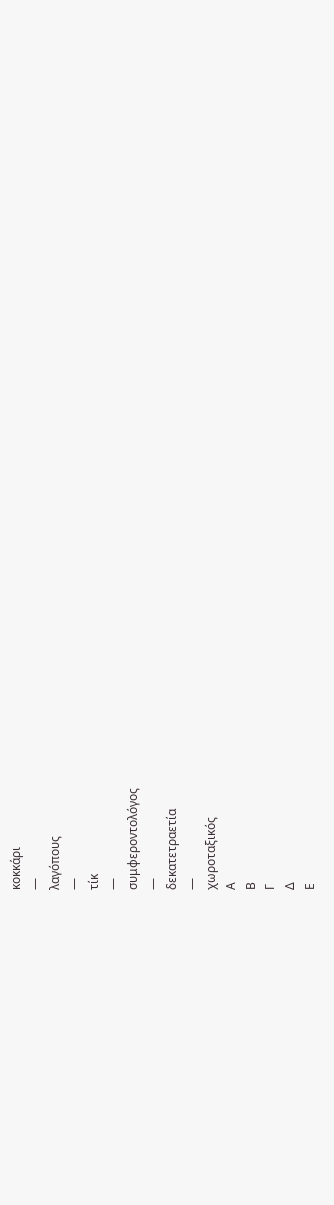κοκκάρι
—
λαγόπους
—
τίκ
—
συμφεροντολόγος
—
δεκατετραετία
—
χωροταξικός
Α
Β
Γ
Δ
Ε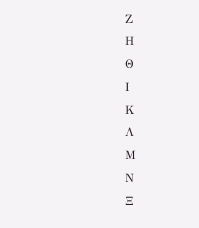Ζ
Η
Θ
Ι
Κ
Λ
Μ
Ν
Ξ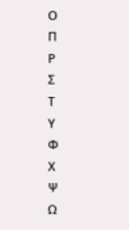Ο
Π
Ρ
Σ
Τ
Υ
Φ
Χ
Ψ
Ω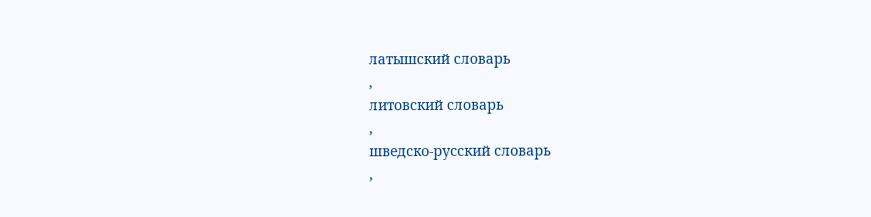латышский словарь
,
литовский словарь
,
шведско-русский словарь
,